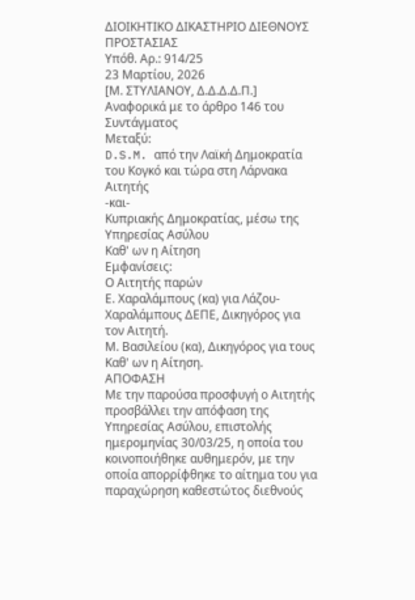ΔΙΟΙΚΗΤΙΚΟ ΔΙΚΑΣΤΗΡΙΟ ΔΙΕΘΝΟΥΣ ΠΡΟΣΤΑΣΙΑΣ
Υπόθ. Αρ.: 914/25
23 Μαρτίου, 2026
[Μ. ΣΤΥΛΙΑΝΟΥ, Δ.Δ.Δ.Δ.Π.]
Αναφορικά με το άρθρο 146 του Συντάγματος
Μεταξύ:
D.S.M. από την Λαϊκή Δημοκρατία του Κογκό και τώρα στη Λάρνακα
Αιτητής
-και-
Κυπριακής Δημοκρατίας, μέσω της Υπηρεσίας Ασύλου
Καθ' ων η Αίτηση
Εμφανίσεις:
Ο Αιτητής παρών
Ε. Χαραλάμπους (κα) για Λάζου-Χαραλάμπους ΔΕΠΕ, Δικηγόρος για τον Αιτητή.
Μ. Βασιλείου (κα), Δικηγόρος για τους Καθ' ων η Αίτηση.
ΑΠΟΦΑΣΗ
Με την παρούσα προσφυγή ο Αιτητής προσβάλλει την απόφαση της Υπηρεσίας Ασύλου, επιστολής ημερομηνίας 30/03/25, η οποία του κοινοποιήθηκε αυθημερόν, με την οποία απορρίφθηκε το αίτημα του για παραχώρηση καθεστώτος διεθνούς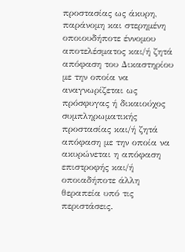προστασίας ως άκυρη, παράνομη και στερημένη οποιουδήποτε έννομου αποτελέσματος και/ή ζητά απόφαση του Δικαστηρίου με την οποία να αναγνωρίζεται ως πρόσφυγας ή δικαιούχος συμπληρωματικής προστασίας και/ή ζητά απόφαση με την οποία να ακυρώνεται η απόφαση επιστροφής και/ή οποιαδήποτε άλλη θεραπεία υπό τις περιστάσεις.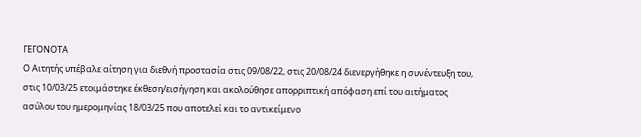ΓΕΓΟΝΟΤΑ
Ο Αιτητής υπέβαλε αίτηση για διεθνή προστασία στις 09/08/22, στις 20/08/24 διενεργήθηκε η συνέντευξη του, στις 10/03/25 ετοιμάστηκε έκθεση/εισήγηση και ακολούθησε απορριπτική απόφαση επί του αιτήματος ασύλου του ημερομηνίας 18/03/25 που αποτελεί και το αντικείμενο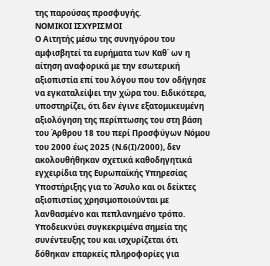της παρούσας προσφυγής.
ΝΟΜΙΚΟΙ ΙΣΧΥΡΙΣΜΟΙ
Ο Αιτητής μέσω της συνηγόρου του αμφισβητεί τα ευρήματα των Καθ΄ ων η αίτηση αναφορικά με την εσωτερική αξιοπιστία επί του λόγου που τον οδήγησε να εγκαταλείψει την χώρα του. Ειδικότερα, υποστηρίζει, ότι δεν έγινε εξατομικευμένη αξιολόγηση της περίπτωσης του στη βάση του Άρθρου 18 του περί Προσφύγων Νόμου του 2000 έως 2025 (Ν.6(Ι)/2000), δεν ακολουθήθηκαν σχετικά καθοδηγητικά εγχειρίδια της Ευρωπαϊκής Υπηρεσίας Υποστήριξης για το Άσυλο και οι δείκτες αξιοπιστίας χρησιμοποιούνται με λανθασμένο και πεπλανημένο τρόπο. Υποδεικνύει συγκεκριμένα σημεία της συνέντευξης του και ισχυρίζεται ότι δόθηκαν επαρκείς πληροφορίες για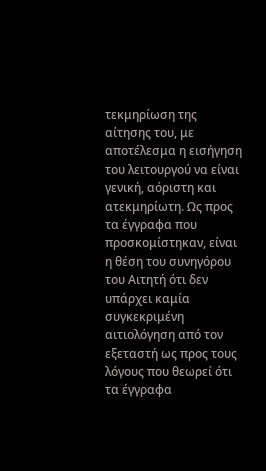τεκμηρίωση της αίτησης του, με αποτέλεσμα η εισήγηση του λειτουργού να είναι γενική, αόριστη και ατεκμηρίωτη. Ως προς τα έγγραφα που προσκομίστηκαν, είναι η θέση του συνηγόρου του Αιτητή ότι δεν υπάρχει καμία συγκεκριμένη αιτιολόγηση από τον εξεταστή ως προς τους λόγους που θεωρεί ότι τα έγγραφα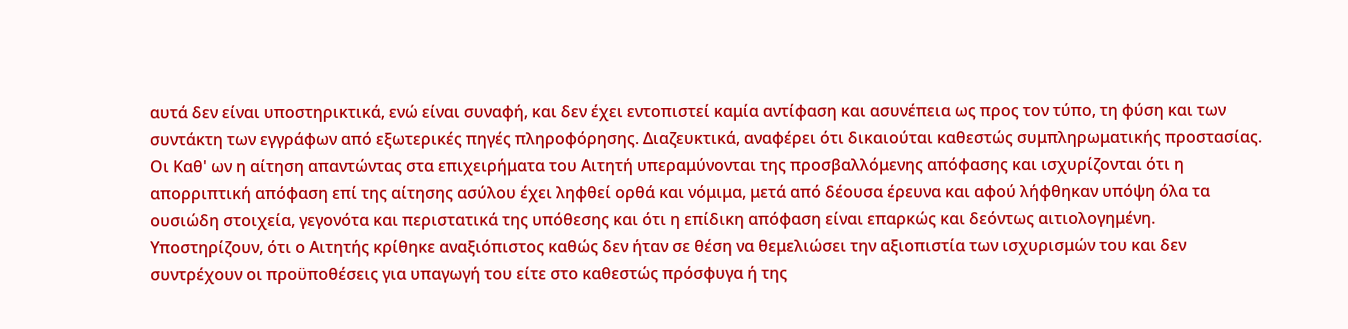αυτά δεν είναι υποστηρικτικά, ενώ είναι συναφή, και δεν έχει εντοπιστεί καμία αντίφαση και ασυνέπεια ως προς τον τύπο, τη φύση και των συντάκτη των εγγράφων από εξωτερικές πηγές πληροφόρησης. Διαζευκτικά, αναφέρει ότι δικαιούται καθεστώς συμπληρωματικής προστασίας.
Οι Καθ' ων η αίτηση απαντώντας στα επιχειρήματα του Αιτητή υπεραμύνονται της προσβαλλόμενης απόφασης και ισχυρίζονται ότι η απορριπτική απόφαση επί της αίτησης ασύλου έχει ληφθεί ορθά και νόμιμα, μετά από δέουσα έρευνα και αφού λήφθηκαν υπόψη όλα τα ουσιώδη στοιχεία, γεγονότα και περιστατικά της υπόθεσης και ότι η επίδικη απόφαση είναι επαρκώς και δεόντως αιτιολογημένη. Υποστηρίζουν, ότι ο Αιτητής κρίθηκε αναξιόπιστος καθώς δεν ήταν σε θέση να θεμελιώσει την αξιοπιστία των ισχυρισμών του και δεν συντρέχουν οι προϋποθέσεις για υπαγωγή του είτε στο καθεστώς πρόσφυγα ή της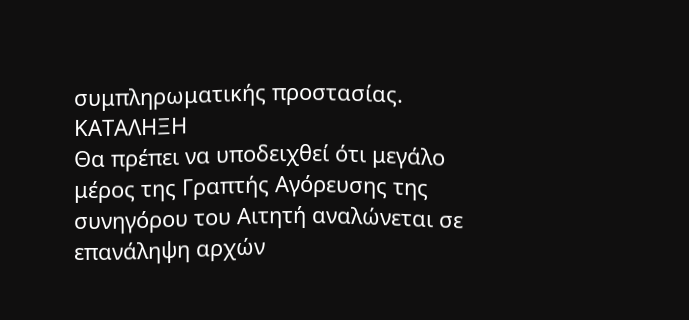συμπληρωματικής προστασίας.
ΚΑΤΑΛΗΞΗ
Θα πρέπει να υποδειχθεί ότι μεγάλο μέρος της Γραπτής Αγόρευσης της συνηγόρου του Αιτητή αναλώνεται σε επανάληψη αρχών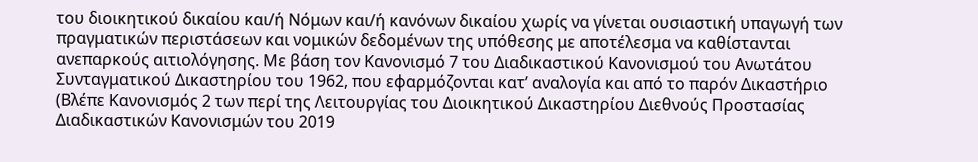του διοικητικού δικαίου και/ή Νόμων και/ή κανόνων δικαίου χωρίς να γίνεται ουσιαστική υπαγωγή των πραγματικών περιστάσεων και νομικών δεδομένων της υπόθεσης με αποτέλεσμα να καθίστανται ανεπαρκούς αιτιολόγησης. Με βάση τον Κανονισμό 7 του Διαδικαστικού Κανονισμού του Ανωτάτου Συνταγματικού Δικαστηρίου του 1962, που εφαρμόζονται κατ’ αναλογία και από το παρόν Δικαστήριο (Βλέπε Κανονισμός 2 των περί της Λειτουργίας του Διοικητικού Δικαστηρίου Διεθνούς Προστασίας Διαδικαστικών Κανονισμών του 2019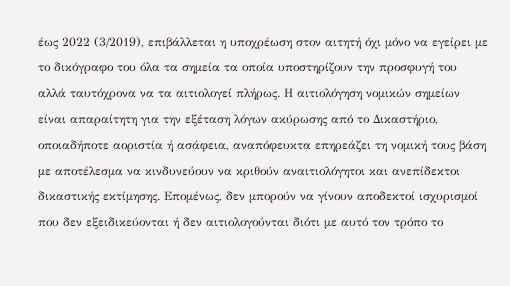έως 2022 (3/2019), επιβάλλεται η υποχρέωση στον αιτητή όχι μόνο να εγείρει με το δικόγραφο του όλα τα σημεία τα οποία υποστηρίζουν την προσφυγή του αλλά ταυτόχρονα να τα αιτιολογεί πλήρως. Η αιτιολόγηση νομικών σημείων είναι απαραίτητη για την εξέταση λόγων ακύρωσης από το Δικαστήριο, οποιαδήποτε αοριστία ή ασάφεια, αναπόφευκτα επηρεάζει τη νομική τους βάση με αποτέλεσμα να κινδυνεύουν να κριθούν αναιτιολόγητοι και ανεπίδεκτοι δικαστικής εκτίμησης. Επομένως, δεν μπορούν να γίνουν αποδεκτοί ισχυρισμοί που δεν εξειδικεύονται ή δεν αιτιολογούνται διότι με αυτό τον τρόπο το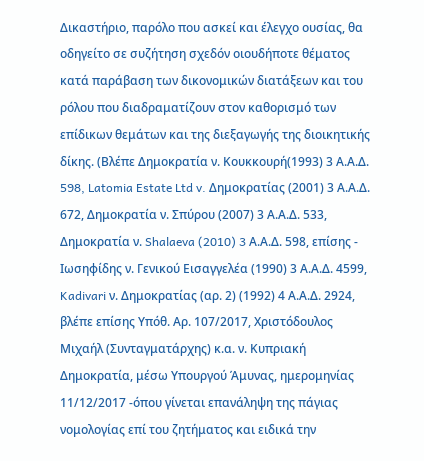Δικαστήριο, παρόλο που ασκεί και έλεγχο ουσίας, θα οδηγείτο σε συζήτηση σχεδόν οιουδήποτε θέματος κατά παράβαση των δικονομικών διατάξεων και του ρόλου που διαδραματίζουν στον καθορισμό των επίδικων θεμάτων και της διεξαγωγής της διοικητικής δίκης. (Βλέπε Δημοκρατία ν. Κουκκουρή(1993) 3 Α.Α.Δ. 598, Latomia Estate Ltd v. Δημοκρατίας (2001) 3 Α.Α.Δ. 672, Δημοκρατία ν. Σπύρου (2007) 3 Α.Α.Δ. 533, Δημοκρατία ν. Shalaeva (2010) 3 Α.Α.Δ. 598, επίσης - Ιωσηφίδης ν. Γενικού Εισαγγελέα (1990) 3 Α.Α.Δ. 4599, Kadivari ν. Δημοκρατίας (αρ. 2) (1992) 4 Α.Α.Δ. 2924, βλέπε επίσης Υπόθ. Αρ. 107/2017, Χριστόδουλος Μιχαήλ (Συνταγματάρχης) κ.α. ν. Κυπριακή Δημοκρατία, μέσω Υπουργού Άμυνας, ημερομηνίας 11/12/2017 -όπου γίνεται επανάληψη της πάγιας νομολογίας επί του ζητήματος και ειδικά την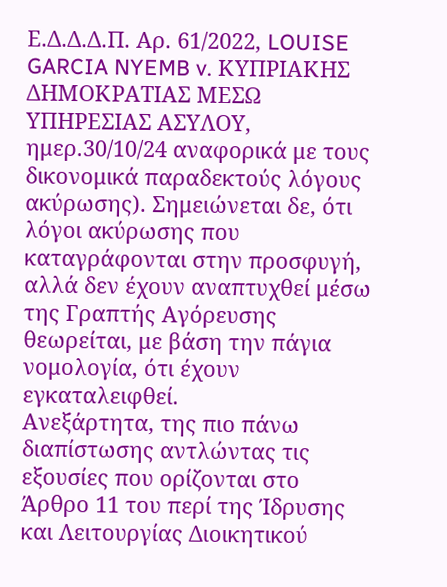Ε.Δ.Δ.Δ.Π. Αρ. 61/2022, LOUISE GARCIA NYEMB v. ΚΥΠΡΙΑΚΗΣ ΔΗΜΟΚΡΑΤΙΑΣ ΜΕΣΩ ΥΠΗΡΕΣΙΑΣ ΑΣΥΛΟΥ, ημερ.30/10/24 αναφορικά με τους δικονομικά παραδεκτούς λόγους ακύρωσης). Σημειώνεται δε, ότι λόγοι ακύρωσης που καταγράφονται στην προσφυγή, αλλά δεν έχουν αναπτυχθεί μέσω της Γραπτής Αγόρευσης θεωρείται, με βάση την πάγια νομολογία, ότι έχουν εγκαταλειφθεί.
Ανεξάρτητα, της πιο πάνω διαπίστωσης αντλώντας τις εξουσίες που ορίζονται στο Άρθρο 11 του περί της Ίδρυσης και Λειτουργίας Διοικητικού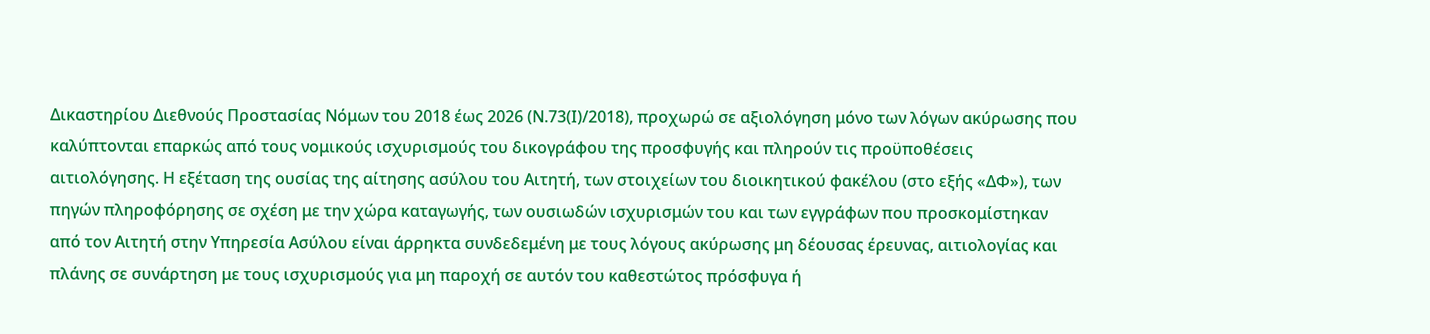Δικαστηρίου Διεθνούς Προστασίας Νόμων του 2018 έως 2026 (Ν.73(Ι)/2018), προχωρώ σε αξιολόγηση μόνο των λόγων ακύρωσης που καλύπτονται επαρκώς από τους νομικούς ισχυρισμούς του δικογράφου της προσφυγής και πληρούν τις προϋποθέσεις αιτιολόγησης. Η εξέταση της ουσίας της αίτησης ασύλου του Αιτητή, των στοιχείων του διοικητικού φακέλου (στο εξής «ΔΦ»), των πηγών πληροφόρησης σε σχέση με την χώρα καταγωγής, των ουσιωδών ισχυρισμών του και των εγγράφων που προσκομίστηκαν από τον Αιτητή στην Υπηρεσία Ασύλου είναι άρρηκτα συνδεδεμένη με τους λόγους ακύρωσης μη δέουσας έρευνας, αιτιολογίας και πλάνης σε συνάρτηση με τους ισχυρισμούς για μη παροχή σε αυτόν του καθεστώτος πρόσφυγα ή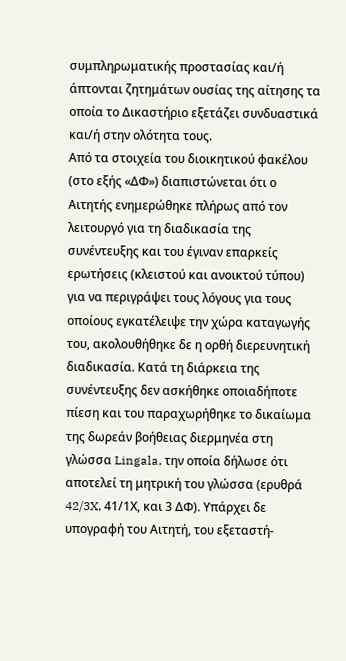συμπληρωματικής προστασίας και/ή άπτονται ζητημάτων ουσίας της αίτησης τα οποία το Δικαστήριο εξετάζει συνδυαστικά και/ή στην ολότητα τους.
Από τα στοιχεία του διοικητικού φακέλου (στο εξής «ΔΦ») διαπιστώνεται ότι ο Αιτητής ενημερώθηκε πλήρως από τον λειτουργό για τη διαδικασία της συνέντευξης και του έγιναν επαρκείς ερωτήσεις (κλειστού και ανοικτού τύπου) για να περιγράψει τους λόγους για τους οποίους εγκατέλειψε την χώρα καταγωγής του, ακολουθήθηκε δε η ορθή διερευνητική διαδικασία. Κατά τη διάρκεια της συνέντευξης δεν ασκήθηκε οποιαδήποτε πίεση και του παραχωρήθηκε το δικαίωμα της δωρεάν βοήθειας διερμηνέα στη γλώσσα Lingala, την οποία δήλωσε ότι αποτελεί τη μητρική του γλώσσα (ερυθρά 42/3X, 41/1Χ, και 3 ΔΦ). Υπάρχει δε υπογραφή του Αιτητή, του εξεταστή-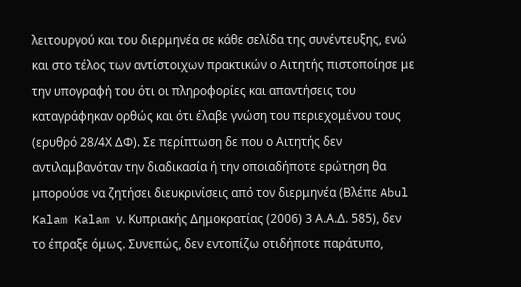λειτουργού και του διερμηνέα σε κάθε σελίδα της συνέντευξης, ενώ και στο τέλος των αντίστοιχων πρακτικών ο Αιτητής πιστοποίησε με την υπογραφή του ότι οι πληροφορίες και απαντήσεις του καταγράφηκαν ορθώς και ότι έλαβε γνώση του περιεχομένου τους (ερυθρό 28/4Χ ΔΦ). Σε περίπτωση δε που ο Αιτητής δεν αντιλαμβανόταν την διαδικασία ή την οποιαδήποτε ερώτηση θα μπορούσε να ζητήσει διευκρινίσεις από τον διερμηνέα (Βλέπε Abul Kalam Kalam ν. Κυπριακής Δημοκρατίας (2006) 3 Α.Α.Δ. 585), δεν το έπραξε όμως. Συνεπώς, δεν εντοπίζω οτιδήποτε παράτυπο,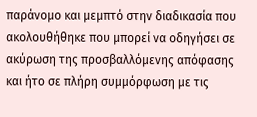παράνομο και μεμπτό στην διαδικασία που ακολουθήθηκε που μπορεί να οδηγήσει σε ακύρωση της προσβαλλόμενης απόφασης και ήτο σε πλήρη συμμόρφωση με τις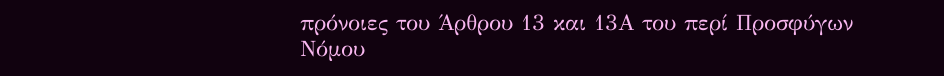πρόνοιες του Άρθρου 13 και 13Α του περί Προσφύγων Νόμου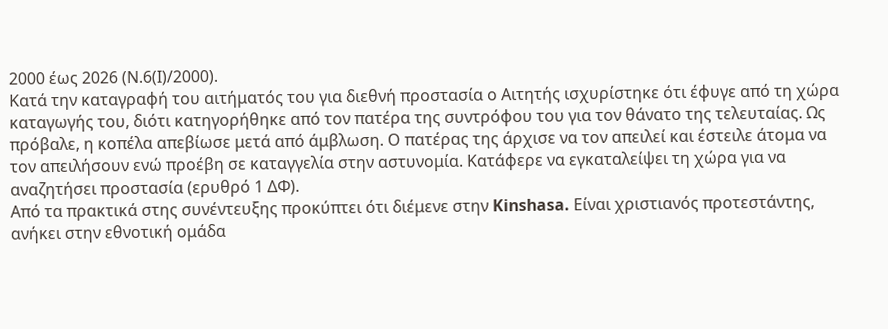2000 έως 2026 (Ν.6(Ι)/2000).
Κατά την καταγραφή του αιτήματός του για διεθνή προστασία ο Αιτητής ισχυρίστηκε ότι έφυγε από τη χώρα καταγωγής του, διότι κατηγορήθηκε από τον πατέρα της συντρόφου του για τον θάνατο της τελευταίας. Ως πρόβαλε, η κοπέλα απεβίωσε μετά από άμβλωση. Ο πατέρας της άρχισε να τον απειλεί και έστειλε άτομα να τον απειλήσουν ενώ προέβη σε καταγγελία στην αστυνομία. Κατάφερε να εγκαταλείψει τη χώρα για να αναζητήσει προστασία (ερυθρό 1 ΔΦ).
Από τα πρακτικά στης συνέντευξης προκύπτει ότι διέμενε στην Kinshasa. Είναι χριστιανός προτεστάντης, ανήκει στην εθνοτική ομάδα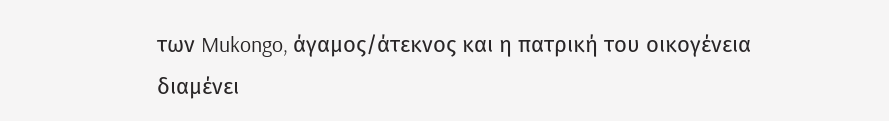των Mukongo, άγαμος/άτεκνος και η πατρική του οικογένεια διαμένει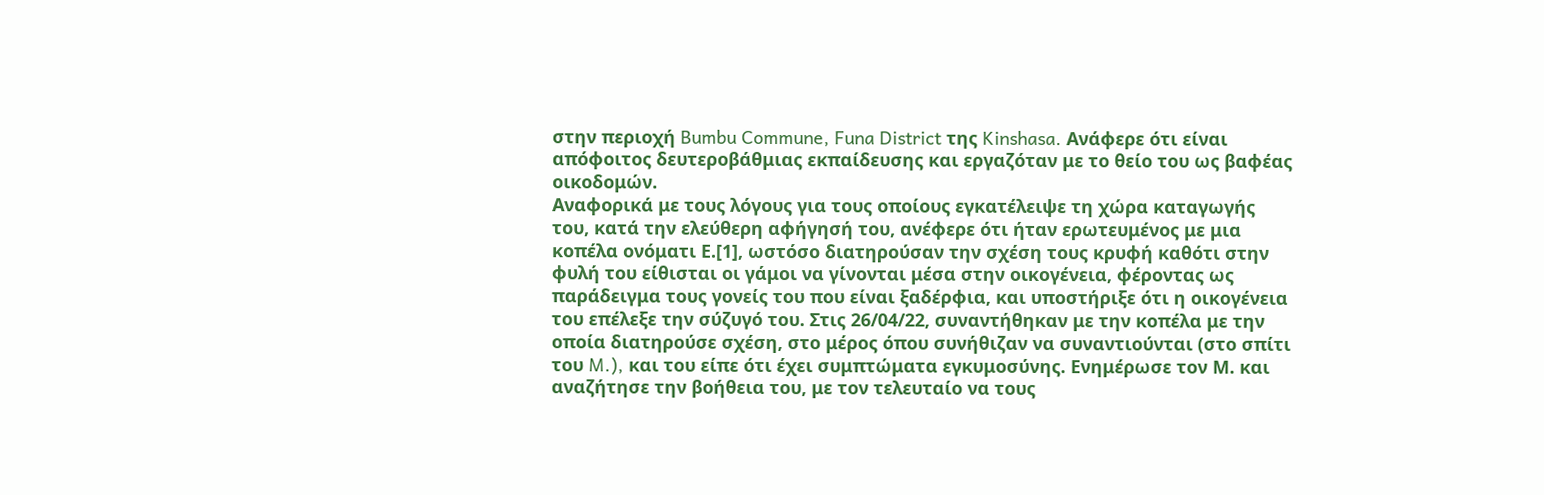στην περιοχή Bumbu Commune, Funa District της Kinshasa. Ανάφερε ότι είναι απόφοιτος δευτεροβάθμιας εκπαίδευσης και εργαζόταν με το θείο του ως βαφέας οικοδομών.
Αναφορικά με τους λόγους για τους οποίους εγκατέλειψε τη χώρα καταγωγής του, κατά την ελεύθερη αφήγησή του, ανέφερε ότι ήταν ερωτευμένος με μια κοπέλα ονόματι Ε.[1], ωστόσο διατηρούσαν την σχέση τους κρυφή καθότι στην φυλή του είθισται οι γάμοι να γίνονται μέσα στην οικογένεια, φέροντας ως παράδειγμα τους γονείς του που είναι ξαδέρφια, και υποστήριξε ότι η οικογένεια του επέλεξε την σύζυγό του. Στις 26/04/22, συναντήθηκαν με την κοπέλα με την οποία διατηρούσε σχέση, στο μέρος όπου συνήθιζαν να συναντιούνται (στο σπίτι του M.), και του είπε ότι έχει συμπτώματα εγκυμοσύνης. Ενημέρωσε τον Μ. και αναζήτησε την βοήθεια του, με τον τελευταίο να τους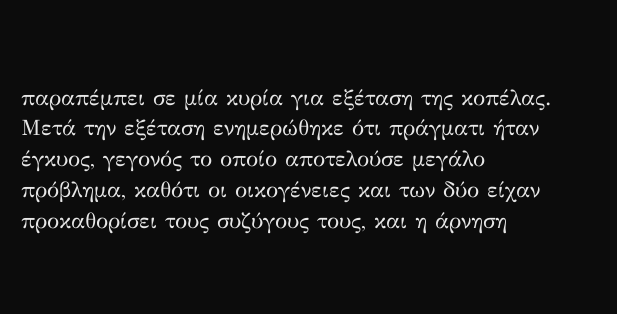παραπέμπει σε μία κυρία για εξέταση της κοπέλας. Μετά την εξέταση ενημερώθηκε ότι πράγματι ήταν έγκυος, γεγονός το οποίο αποτελούσε μεγάλο πρόβλημα, καθότι οι οικογένειες και των δύο είχαν προκαθορίσει τους συζύγους τους, και η άρνηση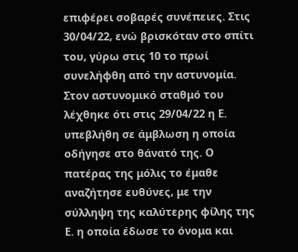επιφέρει σοβαρές συνέπειες. Στις 30/04/22, ενώ βρισκόταν στο σπίτι του, γύρω στις 10 το πρωί συνελήφθη από την αστυνομία. Στον αστυνομικό σταθμό του λέχθηκε ότι στις 29/04/22 η Ε. υπεβλήθη σε άμβλωση η οποία οδήγησε στο θάνατό της. Ο πατέρας της μόλις το έμαθε αναζήτησε ευθύνες, με την σύλληψη της καλύτερης φίλης της Ε. η οποία έδωσε το όνομα και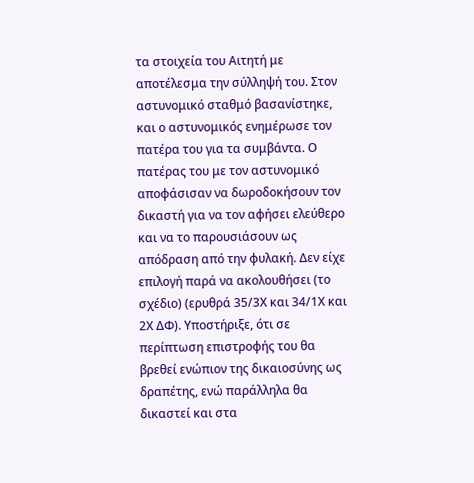τα στοιχεία του Αιτητή με αποτέλεσμα την σύλληψή του. Στον αστυνομικό σταθμό βασανίστηκε, και ο αστυνομικός ενημέρωσε τον πατέρα του για τα συμβάντα. Ο πατέρας του με τον αστυνομικό αποφάσισαν να δωροδοκήσουν τον δικαστή για να τον αφήσει ελεύθερο και να το παρουσιάσουν ως απόδραση από την φυλακή. Δεν είχε επιλογή παρά να ακολουθήσει (το σχέδιο) (ερυθρά 35/3Χ και 34/1Χ και 2Χ ΔΦ). Υποστήριξε, ότι σε περίπτωση επιστροφής του θα βρεθεί ενώπιον της δικαιοσύνης ως δραπέτης, ενώ παράλληλα θα δικαστεί και στα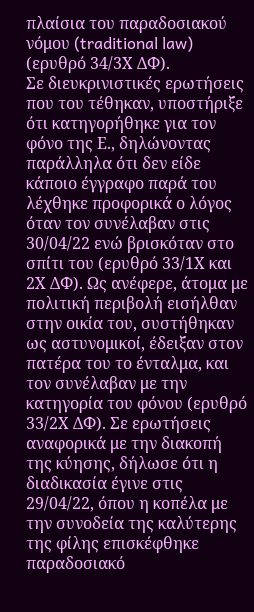πλαίσια του παραδοσιακού νόμου (traditional law) (ερυθρό 34/3Χ ΔΦ).
Σε διευκρινιστικές ερωτήσεις που του τέθηκαν, υποστήριξε ότι κατηγορήθηκε για τον φόνο της Ε., δηλώνοντας παράλληλα ότι δεν είδε κάποιο έγγραφο παρά του λέχθηκε προφορικά ο λόγος όταν τον συνέλαβαν στις 30/04/22 ενώ βρισκόταν στο σπίτι του (ερυθρό 33/1Χ και 2Χ ΔΦ). Ως ανέφερε, άτομα με πολιτική περιβολή εισήλθαν στην οικία του, συστήθηκαν ως αστυνομικοί, έδειξαν στον πατέρα του το ένταλμα, και τον συνέλαβαν με την κατηγορία του φόνου (ερυθρό 33/2Χ ΔΦ). Σε ερωτήσεις αναφορικά με την διακοπή της κύησης, δήλωσε ότι η διαδικασία έγινε στις 29/04/22, όπου η κοπέλα με την συνοδεία της καλύτερης της φίλης επισκέφθηκε παραδοσιακό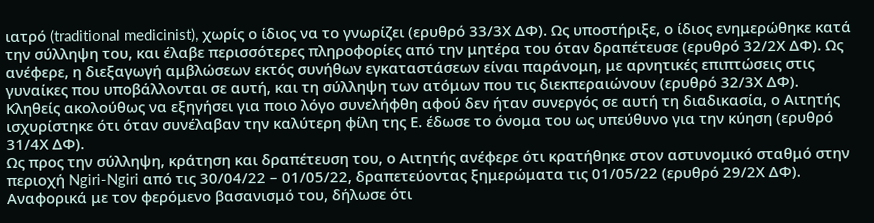ιατρό (traditional medicinist), χωρίς ο ίδιος να το γνωρίζει (ερυθρό 33/3Χ ΔΦ). Ως υποστήριξε, ο ίδιος ενημερώθηκε κατά την σύλληψη του, και έλαβε περισσότερες πληροφορίες από την μητέρα του όταν δραπέτευσε (ερυθρό 32/2Χ ΔΦ). Ως ανέφερε, η διεξαγωγή αμβλώσεων εκτός συνήθων εγκαταστάσεων είναι παράνομη, με αρνητικές επιπτώσεις στις γυναίκες που υποβάλλονται σε αυτή, και τη σύλληψη των ατόμων που τις διεκπεραιώνουν (ερυθρό 32/3Χ ΔΦ). Κληθείς ακολούθως να εξηγήσει για ποιο λόγο συνελήφθη αφού δεν ήταν συνεργός σε αυτή τη διαδικασία, ο Αιτητής ισχυρίστηκε ότι όταν συνέλαβαν την καλύτερη φίλη της Ε. έδωσε το όνομα του ως υπεύθυνο για την κύηση (ερυθρό 31/4Χ ΔΦ).
Ως προς την σύλληψη, κράτηση και δραπέτευση του, ο Αιτητής ανέφερε ότι κρατήθηκε στον αστυνομικό σταθμό στην περιοχή Ngiri-Ngiri από τις 30/04/22 – 01/05/22, δραπετεύοντας ξημερώματα τις 01/05/22 (ερυθρό 29/2Χ ΔΦ). Αναφορικά με τον φερόμενο βασανισμό του, δήλωσε ότι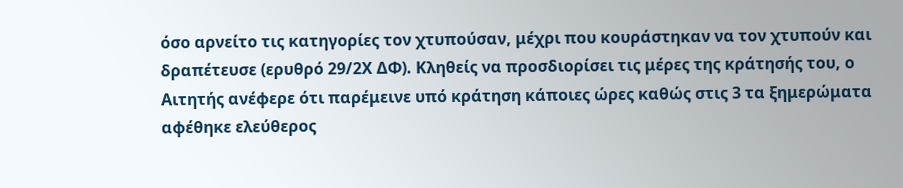όσο αρνείτο τις κατηγορίες τον χτυπούσαν, μέχρι που κουράστηκαν να τον χτυπούν και δραπέτευσε (ερυθρό 29/2Χ ΔΦ). Κληθείς να προσδιορίσει τις μέρες της κράτησής του, ο Αιτητής ανέφερε ότι παρέμεινε υπό κράτηση κάποιες ώρες καθώς στις 3 τα ξημερώματα αφέθηκε ελεύθερος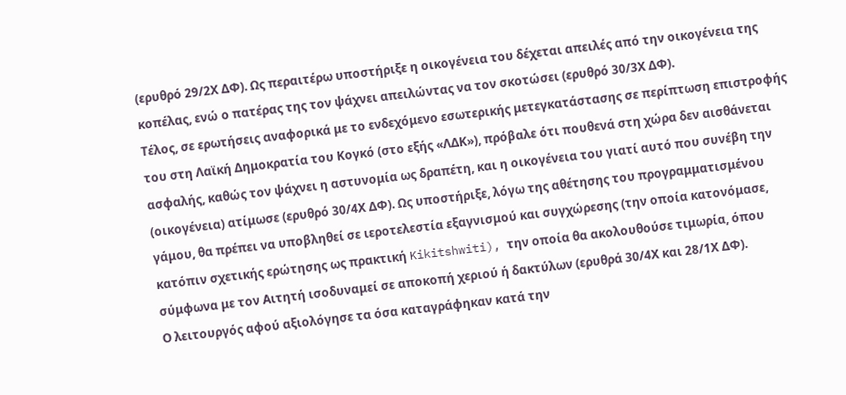(ερυθρό 29/2Χ ΔΦ). Ως περαιτέρω υποστήριξε η οικογένεια του δέχεται απειλές από την οικογένεια της κοπέλας, ενώ ο πατέρας της τον ψάχνει απειλώντας να τον σκοτώσει (ερυθρό 30/3Χ ΔΦ).
Τέλος, σε ερωτήσεις αναφορικά με το ενδεχόμενο εσωτερικής μετεγκατάστασης σε περίπτωση επιστροφής του στη Λαϊκή Δημοκρατία του Κογκό (στο εξής «ΛΔΚ»), πρόβαλε ότι πουθενά στη χώρα δεν αισθάνεται ασφαλής, καθώς τον ψάχνει η αστυνομία ως δραπέτη, και η οικογένεια του γιατί αυτό που συνέβη την (οικογένεια) ατίμωσε (ερυθρό 30/4Χ ΔΦ). Ως υποστήριξε, λόγω της αθέτησης του προγραμματισμένου γάμου, θα πρέπει να υποβληθεί σε ιεροτελεστία εξαγνισμού και συγχώρεσης (την οποία κατονόμασε, κατόπιν σχετικής ερώτησης ως πρακτική Kikitshwiti), την οποία θα ακολουθούσε τιμωρία, όπου σύμφωνα με τον Αιτητή ισοδυναμεί σε αποκοπή χεριού ή δακτύλων (ερυθρά 30/4Χ και 28/1Χ ΔΦ).
Ο λειτουργός αφού αξιολόγησε τα όσα καταγράφηκαν κατά την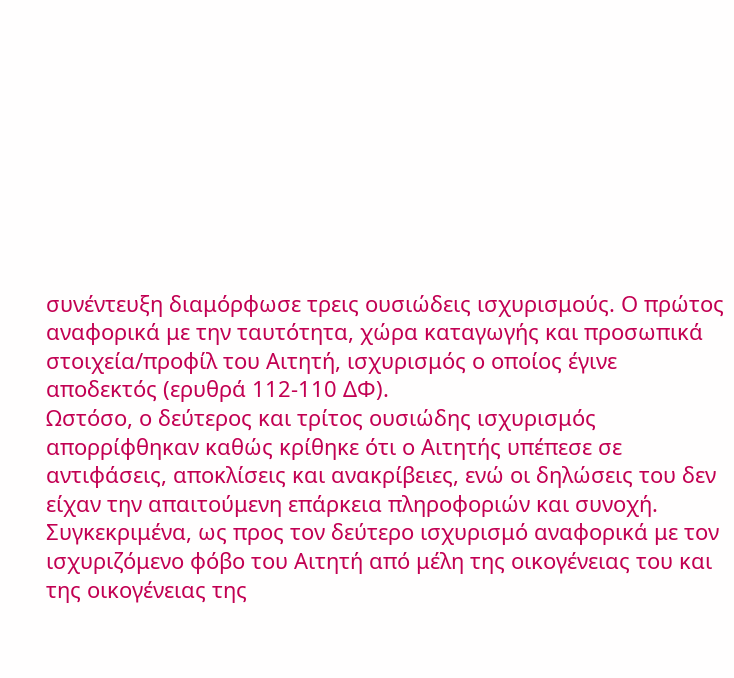συνέντευξη διαμόρφωσε τρεις ουσιώδεις ισχυρισμούς. Ο πρώτος αναφορικά με την ταυτότητα, χώρα καταγωγής και προσωπικά στοιχεία/προφίλ του Αιτητή, ισχυρισμός ο οποίος έγινε αποδεκτός (ερυθρά 112-110 ΔΦ).
Ωστόσο, ο δεύτερος και τρίτος ουσιώδης ισχυρισμός απορρίφθηκαν καθώς κρίθηκε ότι ο Αιτητής υπέπεσε σε αντιφάσεις, αποκλίσεις και ανακρίβειες, ενώ οι δηλώσεις του δεν είχαν την απαιτούμενη επάρκεια πληροφοριών και συνοχή.
Συγκεκριμένα, ως προς τον δεύτερο ισχυρισμό αναφορικά με τον ισχυριζόμενο φόβο του Αιτητή από μέλη της οικογένειας του και της οικογένειας της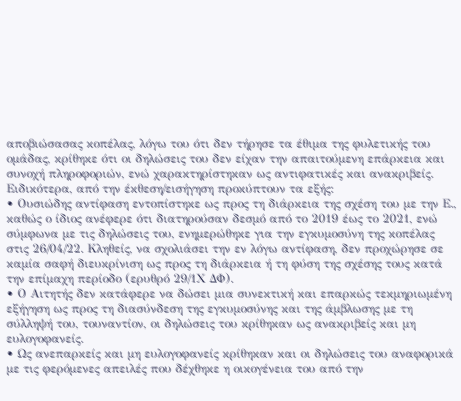αποβιώσασας κοπέλας, λόγω του ότι δεν τήρησε τα έθιμα της φυλετικής του ομάδας, κρίθηκε ότι οι δηλώσεις του δεν είχαν την απαιτούμενη επάρκεια και συνοχή πληροφοριών, ενώ χαρακτηρίστηκαν ως αντιφατικές και ανακριβείς. Ειδικότερα, από την έκθεση/εισήγηση προκύπτουν τα εξής:
• Ουσιώδης αντίφαση εντοπίστηκε ως προς τη διάρκεια της σχέση του με την Ε., καθώς ο ίδιος ανέφερε ότι διατηρούσαν δεσμό από το 2019 έως το 2021, ενώ σύμφωνα με τις δηλώσεις του, ενημερώθηκε για την εγκυμοσύνη της κοπέλας στις 26/04/22. Κληθείς, να σχολιάσει την εν λόγω αντίφαση, δεν προχώρησε σε καμία σαφή διευκρίνιση ως προς τη διάρκεια ή τη φύση της σχέσης τους κατά την επίμαχη περίοδο (ερυθρό 29/1Χ ΔΦ).
• Ο Αιτητής δεν κατάφερε να δώσει μια συνεκτική και επαρκώς τεκμηριωμένη εξήγηση ως προς τη διασύνδεση της εγκυμοσύνης και της άμβλωσης με τη σύλληψή του, τουναντίον, οι δηλώσεις του κρίθηκαν ως ανακριβείς και μη ευλογοφανείς.
• Ως ανεπαρκείς και μη ευλογοφανείς κρίθηκαν και οι δηλώσεις του αναφορικά με τις φερόμενες απειλές που δέχθηκε η οικογένεια του από την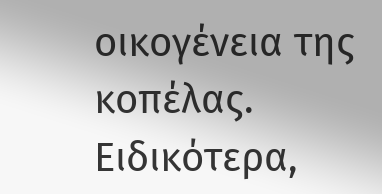οικογένεια της κοπέλας. Ειδικότερα,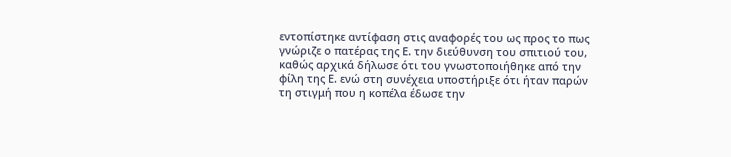εντοπίστηκε αντίφαση στις αναφορές του ως προς το πως γνώριζε ο πατέρας της Ε. την διεύθυνση του σπιτιού του, καθώς αρχικά δήλωσε ότι του γνωστοποιήθηκε από την φίλη της Ε. ενώ στη συνέχεια υποστήριξε ότι ήταν παρών τη στιγμή που η κοπέλα έδωσε την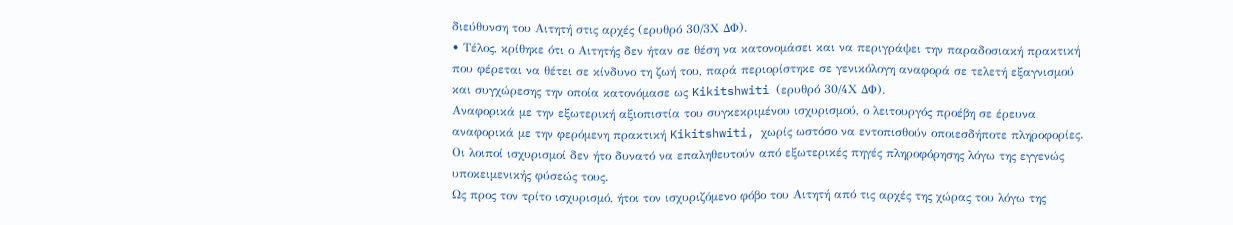διεύθυνση του Αιτητή στις αρχές (ερυθρό 30/3Χ ΔΦ).
• Τέλος, κρίθηκε ότι ο Αιτητής δεν ήταν σε θέση να κατονομάσει και να περιγράψει την παραδοσιακή πρακτική που φέρεται να θέτει σε κίνδυνο τη ζωή του, παρά περιορίστηκε σε γενικόλογη αναφορά σε τελετή εξαγνισμού και συγχώρεσης την οποία κατονόμασε ως Kikitshwiti (ερυθρό 30/4Χ ΔΦ).
Αναφορικά με την εξωτερική αξιοπιστία του συγκεκριμένου ισχυρισμού, ο λειτουργός προέβη σε έρευνα αναφορικά με την φερόμενη πρακτική Kikitshwiti, χωρίς ωστόσο να εντοπισθούν οποιεσδήποτε πληροφορίες. Οι λοιποί ισχυρισμοί δεν ήτο δυνατό να επαληθευτούν από εξωτερικές πηγές πληροφόρησης λόγω της εγγενώς υποκειμενικής φύσεώς τους.
Ως προς τον τρίτο ισχυρισμό, ήτοι τον ισχυριζόμενο φόβο του Αιτητή από τις αρχές της χώρας του λόγω της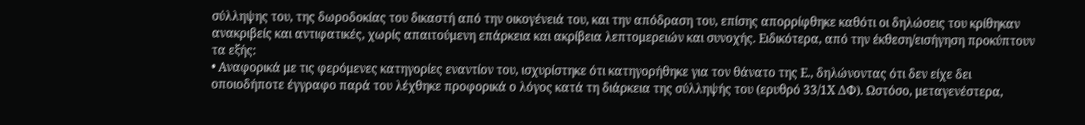σύλληψης του, της δωροδοκίας του δικαστή από την οικογένειά του, και την απόδραση του, επίσης απορρίφθηκε καθότι οι δηλώσεις του κρίθηκαν ανακριβείς και αντιφατικές, χωρίς απαιτούμενη επάρκεια και ακρίβεια λεπτομερειών και συνοχής. Ειδικότερα, από την έκθεση/εισήγηση προκύπτουν τα εξής:
• Αναφορικά με τις φερόμενες κατηγορίες εναντίον του, ισχυρίστηκε ότι κατηγορήθηκε για τον θάνατο της Ε., δηλώνοντας ότι δεν είχε δει οποιοδήποτε έγγραφο παρά του λέχθηκε προφορικά ο λόγος κατά τη διάρκεια της σύλληψής του (ερυθρό 33/1Χ ΔΦ). Ωστόσο, μεταγενέστερα,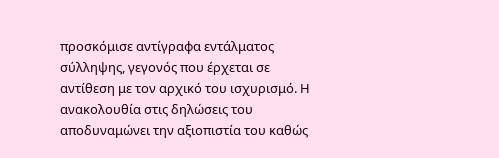προσκόμισε αντίγραφα εντάλματος σύλληψης, γεγονός που έρχεται σε αντίθεση με τον αρχικό του ισχυρισμό. Η ανακολουθία στις δηλώσεις του αποδυναμώνει την αξιοπιστία του καθώς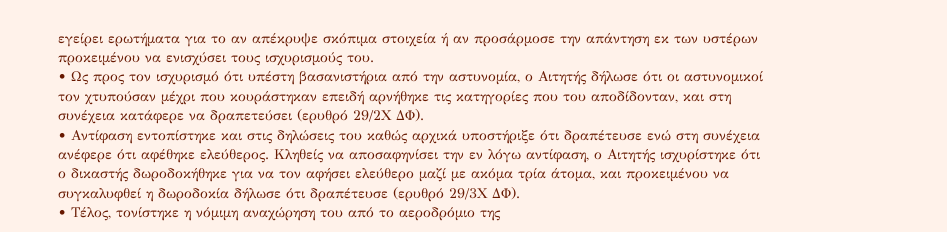εγείρει ερωτήματα για το αν απέκρυψε σκόπιμα στοιχεία ή αν προσάρμοσε την απάντηση εκ των υστέρων προκειμένου να ενισχύσει τους ισχυρισμούς του.
• Ως προς τον ισχυρισμό ότι υπέστη βασανιστήρια από την αστυνομία, ο Αιτητής δήλωσε ότι οι αστυνομικοί τον χτυπούσαν μέχρι που κουράστηκαν επειδή αρνήθηκε τις κατηγορίες που του αποδίδονταν, και στη συνέχεια κατάφερε να δραπετεύσει (ερυθρό 29/2Χ ΔΦ).
• Αντίφαση εντοπίστηκε και στις δηλώσεις του καθώς αρχικά υποστήριξε ότι δραπέτευσε ενώ στη συνέχεια ανέφερε ότι αφέθηκε ελεύθερος. Κληθείς να αποσαφηνίσει την εν λόγω αντίφαση, ο Αιτητής ισχυρίστηκε ότι ο δικαστής δωροδοκήθηκε για να τον αφήσει ελεύθερο μαζί με ακόμα τρία άτομα, και προκειμένου να συγκαλυφθεί η δωροδοκία δήλωσε ότι δραπέτευσε (ερυθρό 29/3Χ ΔΦ).
• Τέλος, τονίστηκε η νόμιμη αναχώρηση του από το αεροδρόμιο της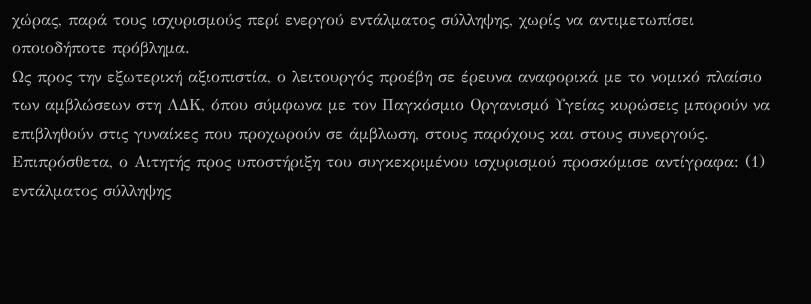χώρας, παρά τους ισχυρισμούς περί ενεργού εντάλματος σύλληψης, χωρίς να αντιμετωπίσει οποιοδήποτε πρόβλημα.
Ως προς την εξωτερική αξιοπιστία, ο λειτουργός προέβη σε έρευνα αναφορικά με το νομικό πλαίσιο των αμβλώσεων στη ΛΔΚ, όπου σύμφωνα με τον Παγκόσμιο Οργανισμό Υγείας κυρώσεις μπορούν να επιβληθούν στις γυναίκες που προχωρούν σε άμβλωση, στους παρόχους και στους συνεργούς. Επιπρόσθετα, ο Αιτητής προς υποστήριξη του συγκεκριμένου ισχυρισμού προσκόμισε αντίγραφα: (1) εντάλματος σύλληψης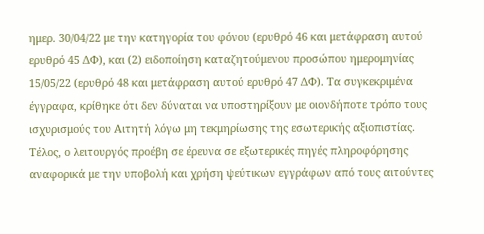ημερ. 30/04/22 με την κατηγορία του φόνου (ερυθρό 46 και μετάφραση αυτού ερυθρό 45 ΔΦ), και (2) ειδοποίηση καταζητούμενου προσώπου ημερομηνίας 15/05/22 (ερυθρό 48 και μετάφραση αυτού ερυθρό 47 ΔΦ). Τα συγκεκριμένα έγγραφα, κρίθηκε ότι δεν δύναται να υποστηρίξουν με οιονδήποτε τρόπο τους ισχυρισμούς του Αιτητή λόγω μη τεκμηρίωσης της εσωτερικής αξιοπιστίας. Τέλος, ο λειτουργός προέβη σε έρευνα σε εξωτερικές πηγές πληροφόρησης αναφορικά με την υποβολή και χρήση ψεύτικων εγγράφων από τους αιτούντες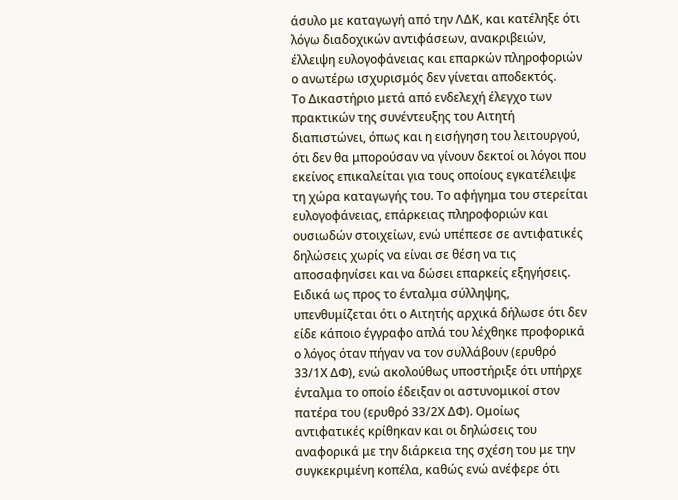άσυλο με καταγωγή από την ΛΔΚ, και κατέληξε ότι λόγω διαδοχικών αντιφάσεων, ανακριβειών, έλλειψη ευλογοφάνειας και επαρκών πληροφοριών ο ανωτέρω ισχυρισμός δεν γίνεται αποδεκτός.
Το Δικαστήριο μετά από ενδελεχή έλεγχο των πρακτικών της συνέντευξης του Αιτητή διαπιστώνει, όπως και η εισήγηση του λειτουργού, ότι δεν θα μπορούσαν να γίνουν δεκτοί οι λόγοι που εκείνος επικαλείται για τους οποίους εγκατέλειψε τη χώρα καταγωγής του. Το αφήγημα του στερείται ευλογοφάνειας, επάρκειας πληροφοριών και ουσιωδών στοιχείων, ενώ υπέπεσε σε αντιφατικές δηλώσεις χωρίς να είναι σε θέση να τις αποσαφηνίσει και να δώσει επαρκείς εξηγήσεις. Ειδικά ως προς το ένταλμα σύλληψης, υπενθυμίζεται ότι ο Αιτητής αρχικά δήλωσε ότι δεν είδε κάποιο έγγραφο απλά του λέχθηκε προφορικά ο λόγος όταν πήγαν να τον συλλάβουν (ερυθρό 33/1Χ ΔΦ), ενώ ακολούθως υποστήριξε ότι υπήρχε ένταλμα το οποίο έδειξαν οι αστυνομικοί στον πατέρα του (ερυθρό 33/2Χ ΔΦ). Ομοίως αντιφατικές κρίθηκαν και οι δηλώσεις του αναφορικά με την διάρκεια της σχέση του με την συγκεκριμένη κοπέλα, καθώς ενώ ανέφερε ότι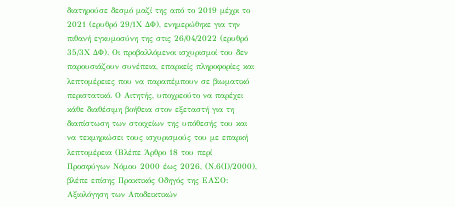διατηρούσε δεσμό μαζί της από το 2019 μέχρι το 2021 (ερυθρό 29/1Χ ΔΦ), ενημερώθηκε για την πιθανή εγκυμοσύνη της στις 26/04/2022 (ερυθρό 35/3Χ ΔΦ). Οι προβαλλόμενοι ισχυρισμοί του δεν παρουσιάζουν συνέπεια, επαρκείς πληροφορίες και λεπτομέρειες που να παραπέμπουν σε βιωματικό περιστατικό. Ο Αιτητής, υποχρεούτο να παρέχει κάθε διαθέσιμη βοήθεια στον εξεταστή για τη διαπίστωση των στοιχείων της υπόθεσής του και να τεκμηριώσει τους ισχυρισμούς του με επαρκή λεπτομέρεια (Βλέπε Άρθρο 18 του περί Προσφύγων Νόμου 2000 έως 2026, (Ν.6(Ι)/2000), βλέπε επίσης Πρακτικός Οδηγός της ΕΑΣΟ: Αξιολόγηση των Αποδεικτικών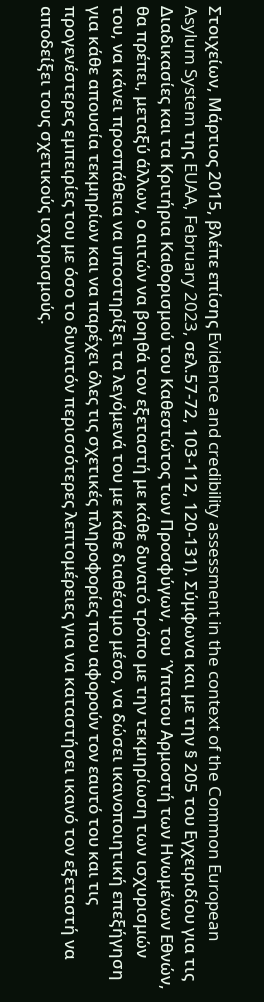Στοιχείων, Μάρτιος 2015, βλέπε επίσης Evidence and credibility assessment in the context of the Common European Asylum System της EUAA, February 2023, σελ.57-72, 103-112, 120-131). Σύμφωνα και με την § 205 του Εγχειριδίου για τις Διαδικασίες και τα Κριτήρια Καθορισμού του Καθεστώτος των Προσφύγων, του Ύπατου Αρμοστή των Ηνωμένων Εθνών, θα πρέπει, μεταξύ άλλων, ο αιτών να βοηθά τον εξεταστή με κάθε δυνατό τρόπο με την τεκμηρίωση των ισχυρισμών του, να κάνει προσπάθεια να υποστηρίξει τα λεγόμενά του με κάθε διαθέσιμο μέσο, να δώσει ικανοποιητική επεξήγηση για κάθε απουσία τεκμηρίων και να παρέχει όλες τις σχετικές πληροφορίες που αφορούν τον εαυτό του και τις προγενέστερες εμπειρίες του με όσο το δυνατόν περισσότερες λεπτομέρειες για να καταστήσει ικανό τον εξεταστή να αποδείξει τους σχετικούς ισχυρισμούς.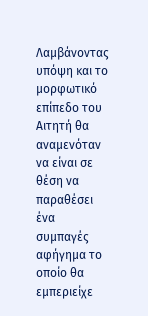Λαμβάνοντας υπόψη και το μορφωτικό επίπεδο του Αιτητή θα αναμενόταν να είναι σε θέση να παραθέσει ένα συμπαγές αφήγημα το οποίο θα εμπεριείχε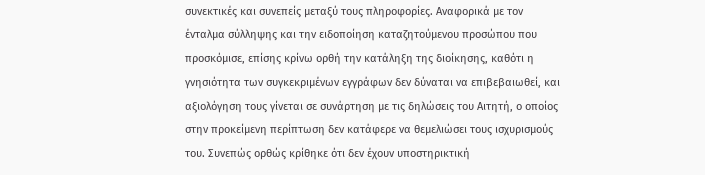συνεκτικές και συνεπείς μεταξύ τους πληροφορίες. Αναφορικά με τον ένταλμα σύλληψης και την ειδοποίηση καταζητούμενου προσώπου που προσκόμισε, επίσης κρίνω ορθή την κατάληξη της διοίκησης, καθότι η γνησιότητα των συγκεκριμένων εγγράφων δεν δύναται να επιβεβαιωθεί, και αξιολόγηση τους γίνεται σε συνάρτηση με τις δηλώσεις του Αιτητή, ο οποίος στην προκείμενη περίπτωση δεν κατάφερε να θεμελιώσει τους ισχυρισμούς του. Συνεπώς ορθώς κρίθηκε ότι δεν έχουν υποστηρικτική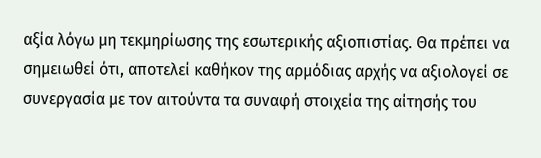αξία λόγω μη τεκμηρίωσης της εσωτερικής αξιοπιστίας. Θα πρέπει να σημειωθεί ότι, αποτελεί καθήκον της αρμόδιας αρχής να αξιολογεί σε συνεργασία με τον αιτούντα τα συναφή στοιχεία της αίτησής του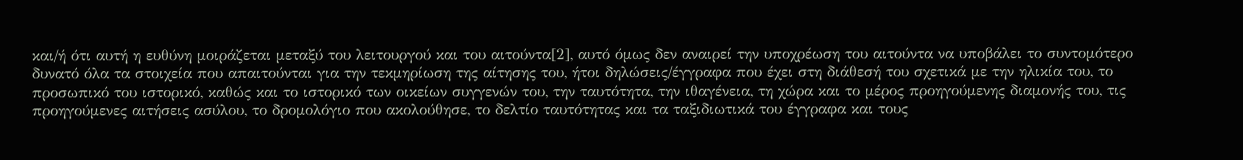και/ή ότι αυτή η ευθύνη μοιράζεται μεταξύ του λειτουργού και του αιτούντα[2], αυτό όμως δεν αναιρεί την υποχρέωση του αιτούντα να υποβάλει το συντομότερο δυνατό όλα τα στοιχεία που απαιτούνται για την τεκμηρίωση της αίτησης του, ήτοι δηλώσεις/έγγραφα που έχει στη διάθεσή του σχετικά με την ηλικία του, το προσωπικό του ιστορικό, καθώς και το ιστορικό των οικείων συγγενών του, την ταυτότητα, την ιθαγένεια, τη χώρα και το μέρος προηγούμενης διαμονής του, τις προηγούμενες αιτήσεις ασύλου, το δρομολόγιο που ακολούθησε, το δελτίο ταυτότητας και τα ταξιδιωτικά του έγγραφα και τους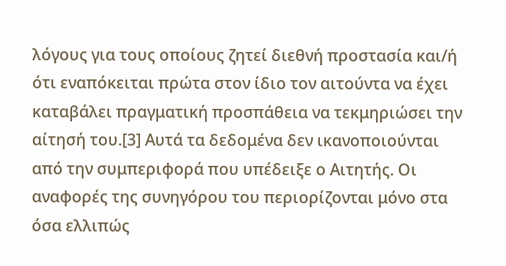λόγους για τους οποίους ζητεί διεθνή προστασία και/ή ότι εναπόκειται πρώτα στον ίδιο τον αιτούντα να έχει καταβάλει πραγματική προσπάθεια να τεκμηριώσει την αίτησή του.[3] Αυτά τα δεδομένα δεν ικανοποιούνται από την συμπεριφορά που υπέδειξε ο Αιτητής. Οι αναφορές της συνηγόρου του περιορίζονται μόνο στα όσα ελλιπώς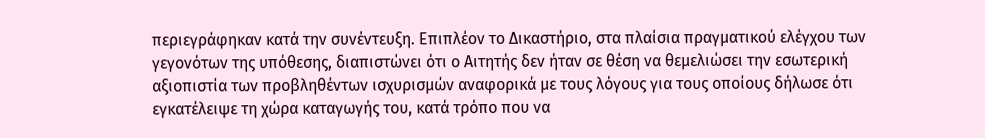περιεγράφηκαν κατά την συνέντευξη. Επιπλέον το Δικαστήριο, στα πλαίσια πραγματικού ελέγχου των γεγονότων της υπόθεσης, διαπιστώνει ότι ο Αιτητής δεν ήταν σε θέση να θεμελιώσει την εσωτερική αξιοπιστία των προβληθέντων ισχυρισμών αναφορικά με τους λόγους για τους οποίους δήλωσε ότι εγκατέλειψε τη χώρα καταγωγής του, κατά τρόπο που να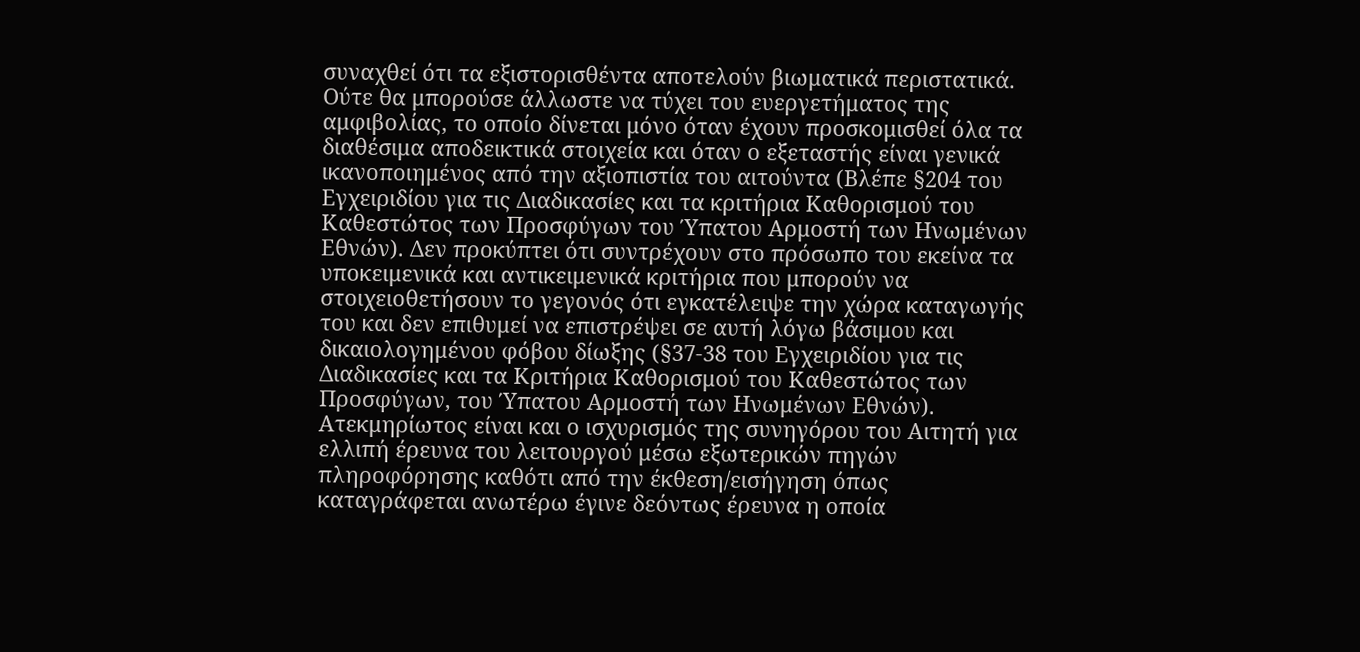συναχθεί ότι τα εξιστορισθέντα αποτελούν βιωματικά περιστατικά. Ούτε θα μπορούσε άλλωστε να τύχει του ευεργετήματος της αμφιβολίας, το οποίο δίνεται μόνο όταν έχουν προσκομισθεί όλα τα διαθέσιμα αποδεικτικά στοιχεία και όταν ο εξεταστής είναι γενικά ικανοποιημένος από την αξιοπιστία του αιτούντα (Βλέπε §204 του Εγχειριδίου για τις Διαδικασίες και τα κριτήρια Καθορισμού του Καθεστώτος των Προσφύγων του Ύπατου Αρμοστή των Ηνωμένων Εθνών). Δεν προκύπτει ότι συντρέχουν στο πρόσωπο του εκείνα τα υποκειμενικά και αντικειμενικά κριτήρια που μπορούν να στοιχειοθετήσουν το γεγονός ότι εγκατέλειψε την χώρα καταγωγής του και δεν επιθυμεί να επιστρέψει σε αυτή λόγω βάσιμου και δικαιολογημένου φόβου δίωξης (§37-38 του Εγχειριδίου για τις Διαδικασίες και τα Κριτήρια Καθορισμού του Καθεστώτος των Προσφύγων, του Ύπατου Αρμοστή των Ηνωμένων Εθνών). Ατεκμηρίωτος είναι και ο ισχυρισμός της συνηγόρου του Αιτητή για ελλιπή έρευνα του λειτουργού μέσω εξωτερικών πηγών πληροφόρησης καθότι από την έκθεση/εισήγηση όπως καταγράφεται ανωτέρω έγινε δεόντως έρευνα η οποία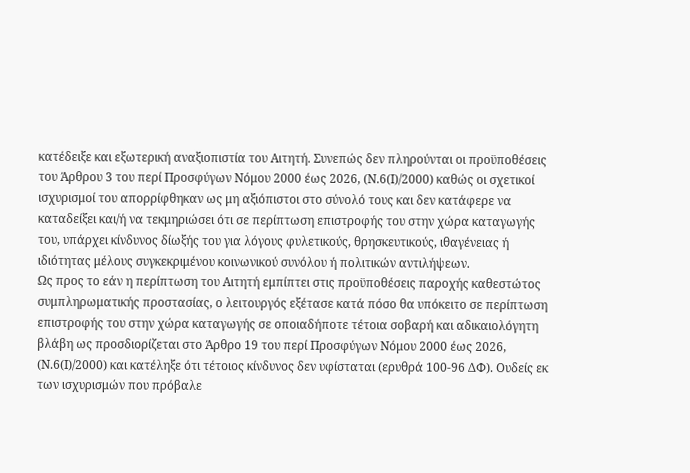κατέδειξε και εξωτερική αναξιοπιστία του Αιτητή. Συνεπώς δεν πληρούνται οι προϋποθέσεις του Άρθρου 3 του περί Προσφύγων Νόμου 2000 έως 2026, (Ν.6(Ι)/2000) καθώς οι σχετικοί ισχυρισμοί του απορρίφθηκαν ως μη αξιόπιστοι στο σύνολό τους και δεν κατάφερε να καταδείξει και/ή να τεκμηριώσει ότι σε περίπτωση επιστροφής του στην χώρα καταγωγής του, υπάρχει κίνδυνος δίωξής του για λόγους φυλετικούς, θρησκευτικούς, ιθαγένειας ή ιδιότητας μέλους συγκεκριμένου κοινωνικού συνόλου ή πολιτικών αντιλήψεων.
Ως προς το εάν η περίπτωση του Αιτητή εμπίπτει στις προϋποθέσεις παροχής καθεστώτος συμπληρωματικής προστασίας, ο λειτουργός εξέτασε κατά πόσο θα υπόκειτο σε περίπτωση επιστροφής του στην χώρα καταγωγής σε οποιαδήποτε τέτοια σοβαρή και αδικαιολόγητη βλάβη ως προσδιορίζεται στο Άρθρο 19 του περί Προσφύγων Νόμου 2000 έως 2026, (Ν.6(Ι)/2000) και κατέληξε ότι τέτοιος κίνδυνος δεν υφίσταται (ερυθρά 100-96 ΔΦ). Ουδείς εκ των ισχυρισμών που πρόβαλε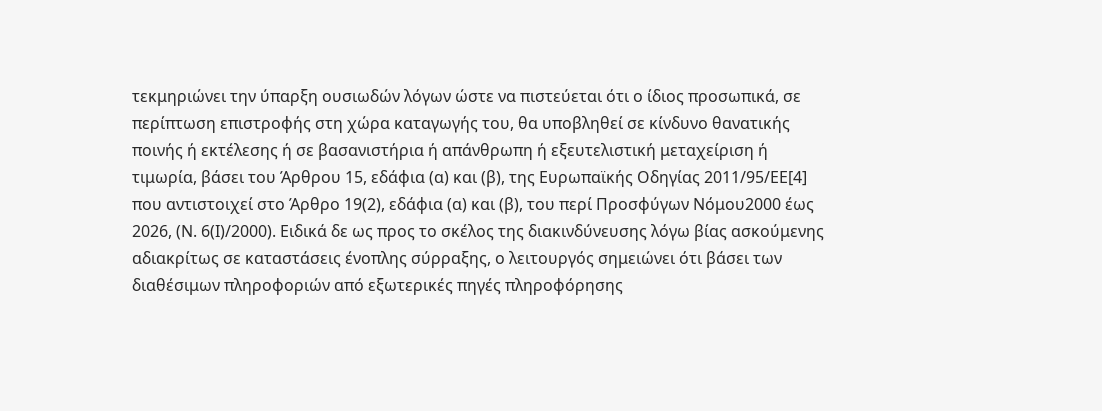τεκμηριώνει την ύπαρξη ουσιωδών λόγων ώστε να πιστεύεται ότι ο ίδιος προσωπικά, σε περίπτωση επιστροφής στη χώρα καταγωγής του, θα υποβληθεί σε κίνδυνο θανατικής ποινής ή εκτέλεσης ή σε βασανιστήρια ή απάνθρωπη ή εξευτελιστική μεταχείριση ή τιμωρία, βάσει του Άρθρου 15, εδάφια (α) και (β), της Ευρωπαϊκής Οδηγίας 2011/95/ΕΕ[4] που αντιστοιχεί στο Άρθρο 19(2), εδάφια (α) και (β), του περί Προσφύγων Νόμου2000 έως 2026, (Ν. 6(Ι)/2000). Ειδικά δε ως προς το σκέλος της διακινδύνευσης λόγω βίας ασκούμενης αδιακρίτως σε καταστάσεις ένοπλης σύρραξης, ο λειτουργός σημειώνει ότι βάσει των διαθέσιμων πληροφοριών από εξωτερικές πηγές πληροφόρησης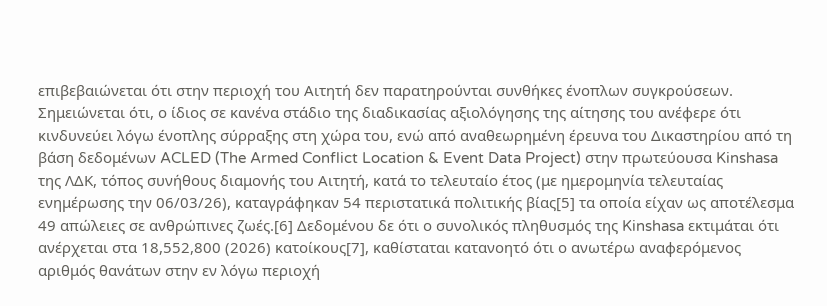επιβεβαιώνεται ότι στην περιοχή του Αιτητή δεν παρατηρούνται συνθήκες ένοπλων συγκρούσεων. Σημειώνεται ότι, ο ίδιος σε κανένα στάδιο της διαδικασίας αξιολόγησης της αίτησης του ανέφερε ότι κινδυνεύει λόγω ένοπλης σύρραξης στη χώρα του, ενώ από αναθεωρημένη έρευνα του Δικαστηρίου από τη βάση δεδομένων ACLED (The Armed Conflict Location & Event Data Project) στην πρωτεύουσα Kinshasa της ΛΔΚ, τόπος συνήθους διαμονής του Αιτητή, κατά το τελευταίο έτος (με ημερομηνία τελευταίας ενημέρωσης την 06/03/26), καταγράφηκαν 54 περιστατικά πολιτικής βίας[5] τα οποία είχαν ως αποτέλεσμα 49 απώλειες σε ανθρώπινες ζωές.[6] Δεδομένου δε ότι ο συνολικός πληθυσμός της Kinshasa εκτιμάται ότι ανέρχεται στα 18,552,800 (2026) κατοίκους[7], καθίσταται κατανοητό ότι ο ανωτέρω αναφερόμενος αριθμός θανάτων στην εν λόγω περιοχή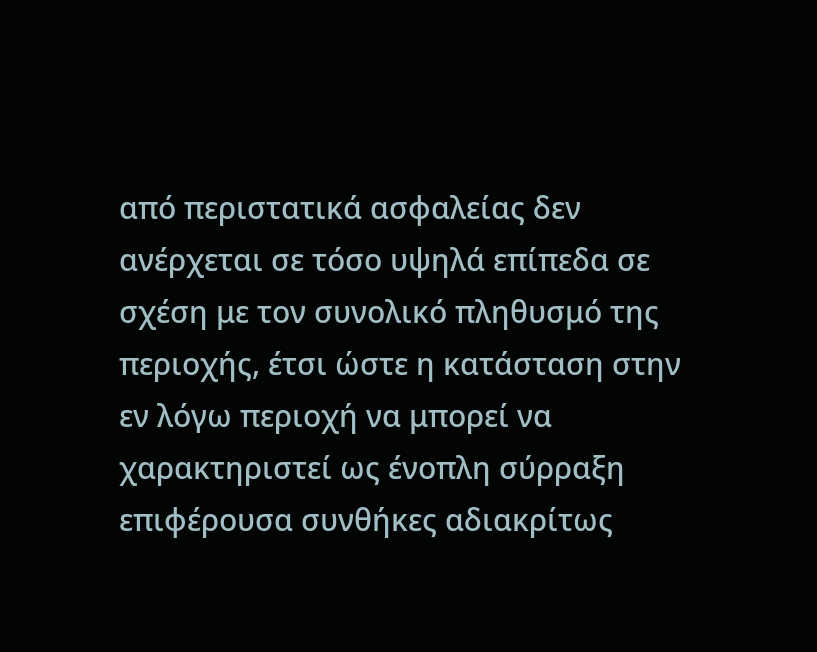από περιστατικά ασφαλείας δεν ανέρχεται σε τόσο υψηλά επίπεδα σε σχέση με τον συνολικό πληθυσμό της περιοχής, έτσι ώστε η κατάσταση στην εν λόγω περιοχή να μπορεί να χαρακτηριστεί ως ένοπλη σύρραξη επιφέρουσα συνθήκες αδιακρίτως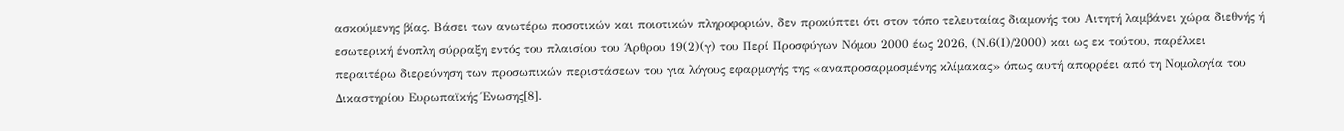ασκούμενης βίας. Βάσει των ανωτέρω ποσοτικών και ποιοτικών πληροφοριών, δεν προκύπτει ότι στον τόπο τελευταίας διαμονής του Αιτητή λαμβάνει χώρα διεθνής ή εσωτερική ένοπλη σύρραξη εντός του πλαισίου του Άρθρου 19(2)(γ) του Περί Προσφύγων Νόμου 2000 έως 2026, (Ν.6(Ι)/2000) και ως εκ τούτου, παρέλκει περαιτέρω διερεύνηση των προσωπικών περιστάσεων του για λόγους εφαρμογής της «αναπροσαρμοσμένης κλίμακας» όπως αυτή απορρέει από τη Νομολογία του Δικαστηρίου Ευρωπαϊκής Ένωσης[8].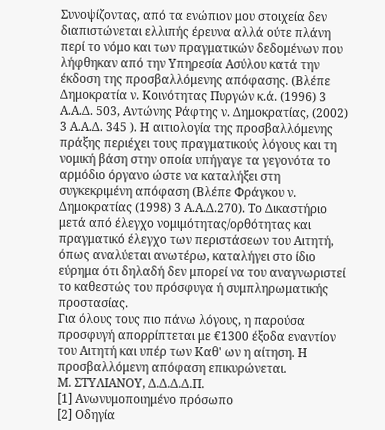Συνοψίζοντας, από τα ενώπιον μου στοιχεία δεν διαπιστώνεται ελλιπής έρευνα αλλά ούτε πλάνη περί το νόμο και των πραγματικών δεδομένων που λήφθηκαν από την Υπηρεσία Ασύλου κατά την έκδοση της προσβαλλόμενης απόφασης. (Βλέπε Δημοκρατία ν. Κοινότητας Πυργών κ.ά. (1996) 3 Α.Α.Δ. 503, Αντώνης Ράφτης ν. Δημοκρατίας, (2002) 3 Α.Α.Δ. 345 ). Η αιτιολογία της προσβαλλόμενης πράξης περιέχει τους πραγματικούς λόγους και τη νομική βάση στην οποία υπήγαγε τα γεγονότα το αρμόδιο όργανο ώστε να καταλήξει στη συγκεκριμένη απόφαση (Βλέπε Φράγκου ν. Δημοκρατίας (1998) 3 Α.Α.Δ.270). Το Δικαστήριο μετά από έλεγχο νομιμότητας/ορθότητας και πραγματικό έλεγχο των περιστάσεων του Αιτητή, όπως αναλύεται ανωτέρω, καταλήγει στο ίδιο εύρημα ότι δηλαδή δεν μπορεί να του αναγνωριστεί το καθεστώς του πρόσφυγα ή συμπληρωματικής προστασίας.
Για όλους τους πιο πάνω λόγους, η παρούσα προσφυγή απορρίπτεται με €1300 έξοδα εναντίον του Αιτητή και υπέρ των Καθ' ων η αίτηση. Η προσβαλλόμενη απόφαση επικυρώνεται.
Μ. ΣΤΥΛΙΑΝΟΥ, Δ.Δ.Δ.Δ.Π.
[1] Ανωνυμοποιημένο πρόσωπο
[2] Οδηγία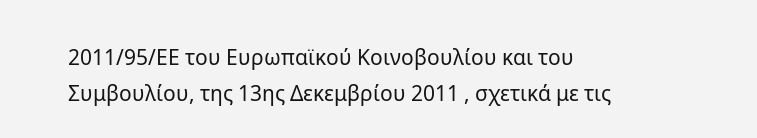2011/95/ΕΕ του Ευρωπαϊκού Κοινοβουλίου και του Συμβουλίου, της 13ης Δεκεμβρίου 2011 , σχετικά με τις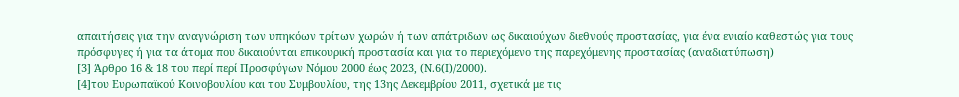απαιτήσεις για την αναγνώριση των υπηκόων τρίτων χωρών ή των απάτριδων ως δικαιούχων διεθνούς προστασίας, για ένα ενιαίο καθεστώς για τους πρόσφυγες ή για τα άτομα που δικαιούνται επικουρική προστασία και για το περιεχόμενο της παρεχόμενης προστασίας (αναδιατύπωση)
[3] Άρθρο 16 & 18 του περί περί Προσφύγων Νόμου 2000 έως 2023, (Ν.6(Ι)/2000).
[4]του Ευρωπαϊκού Κοινοβουλίου και του Συμβουλίου, της 13ης Δεκεμβρίου 2011, σχετικά με τις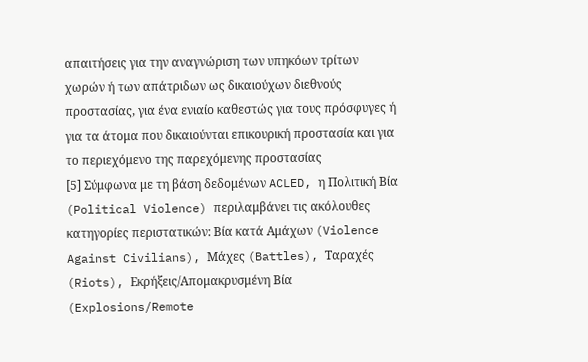απαιτήσεις για την αναγνώριση των υπηκόων τρίτων χωρών ή των απάτριδων ως δικαιούχων διεθνούς προστασίας, για ένα ενιαίο καθεστώς για τους πρόσφυγες ή για τα άτομα που δικαιούνται επικουρική προστασία και για το περιεχόμενο της παρεχόμενης προστασίας
[5] Σύμφωνα με τη βάση δεδομένων ACLED, η Πολιτική Βία (Political Violence) περιλαμβάνει τις ακόλουθες κατηγορίες περιστατικών: Βία κατά Αμάχων (Violence Against Civilians), Μάχες (Battles), Ταραχές (Riots), Εκρήξεις/Απομακρυσμένη Βία (Explosions/Remote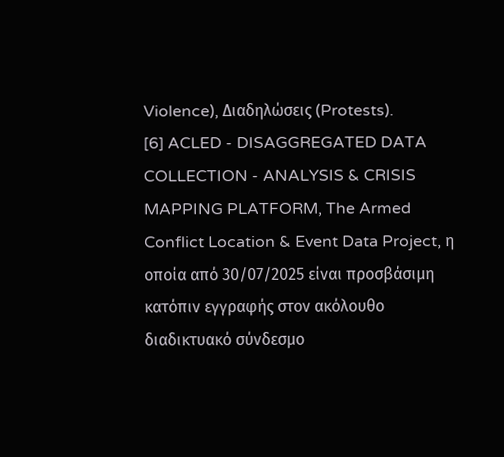Violence), Διαδηλώσεις (Protests).
[6] ACLED - DISAGGREGATED DATA COLLECTION - ANALYSIS & CRISIS MAPPING PLATFORM, The Armed Conflict Location & Event Data Project, η οποία από 30/07/2025 είναι προσβάσιμη κατόπιν εγγραφής στον ακόλουθο διαδικτυακό σύνδεσμο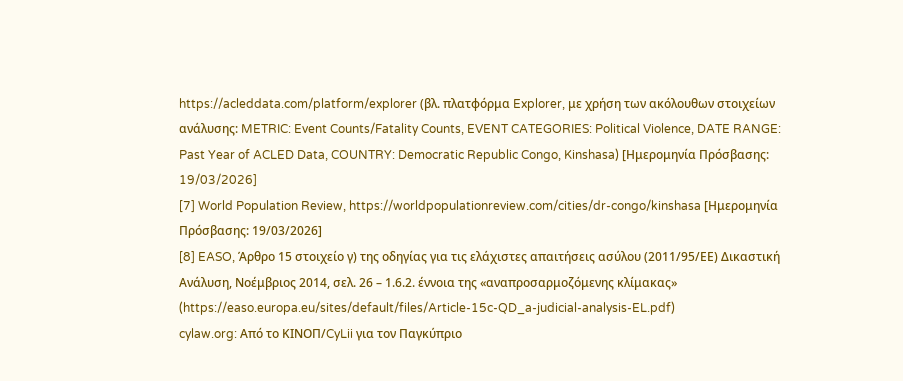https://acleddata.com/platform/explorer (βλ. πλατφόρμα Explorer, με χρήση των ακόλουθων στοιχείων ανάλυσης: METRIC: Event Counts/Fatality Counts, EVENT CATEGORIES: Political Violence, DATE RANGE: Past Year of ACLED Data, COUNTRY: Democratic Republic Congo, Kinshasa) [Ημερομηνία Πρόσβασης: 19/03/2026]
[7] World Population Review, https://worldpopulationreview.com/cities/dr-congo/kinshasa [Ημερομηνία Πρόσβασης: 19/03/2026]
[8] EASO, Άρθρο 15 στοιχείο γ) της οδηγίας για τις ελάχιστες απαιτήσεις ασύλου (2011/95/ΕΕ) Δικαστική Ανάλυση, Νοέμβριος 2014, σελ. 26 – 1.6.2. έννοια της «αναπροσαρμοζόμενης κλίμακας» (https://easo.europa.eu/sites/default/files/Article-15c-QD_a-judicial-analysis-EL.pdf)
cylaw.org: Από το ΚΙΝOΠ/CyLii για τον Παγκύπριο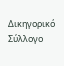Δικηγορικό Σύλλογο